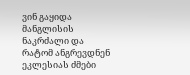ვინ გაყიდა მანგლისის ნაკრძალი და რატომ ანგრევდნენ ეკლესიას ძმები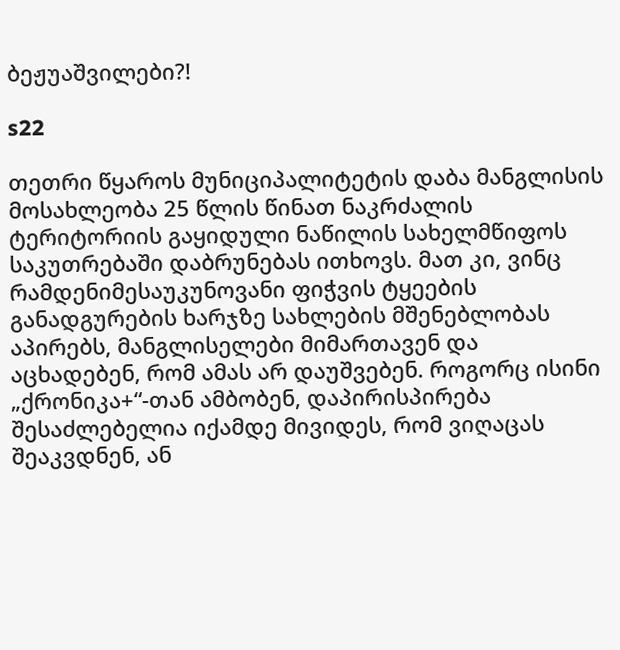ბეჟუაშვილები?!

s22

თეთრი წყაროს მუნიციპალიტეტის დაბა მანგლისის მოსახლეობა 25 წლის წინათ ნაკრძალის ტერიტორიის გაყიდული ნაწილის სახელმწიფოს საკუთრებაში დაბრუნებას ითხოვს. მათ კი, ვინც რამდენიმესაუკუნოვანი ფიჭვის ტყეების განადგურების ხარჯზე სახლების მშენებლობას აპირებს, მანგლისელები მიმართავენ და აცხადებენ, რომ ამას არ დაუშვებენ. როგორც ისინი „ქრონიკა+“-თან ამბობენ, დაპირისპირება შესაძლებელია იქამდე მივიდეს, რომ ვიღაცას შეაკვდნენ, ან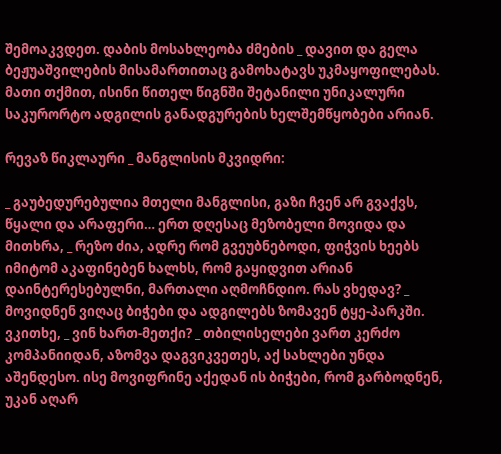შემოაკვდეთ. დაბის მოსახლეობა ძმების _ დავით და გელა ბეჟუაშვილების მისამართითაც გამოხატავს უკმაყოფილებას. მათი თქმით, ისინი წითელ წიგნში შეტანილი უნიკალური საკურორტო ადგილის განადგურების ხელშემწყობები არიან.

რევაზ წიკლაური _ მანგლისის მკვიდრი:

_ გაუბედურებულია მთელი მანგლისი, გაზი ჩვენ არ გვაქვს, წყალი და არაფერი… ერთ დღესაც მეზობელი მოვიდა და მითხრა, _ რეზო ძია, ადრე რომ გვეუბნებოდი, ფიჭვის ხეებს იმიტომ აკაფინებენ ხალხს, რომ გაყიდვით არიან დაინტერესებულნი, მართალი აღმოჩნდიო. რას ვხედავ? _ მოვიდნენ ვიღაც ბიჭები და ადგილებს ზომავენ ტყე-პარკში. ვკითხე, _ ვინ ხართ-მეთქი? _ თბილისელები ვართ კერძო კომპანიიდან, აზომვა დაგვიკვეთეს, აქ სახლები უნდა აშენდესო. ისე მოვიფრინე აქედან ის ბიჭები, რომ გარბოდნენ, უკან აღარ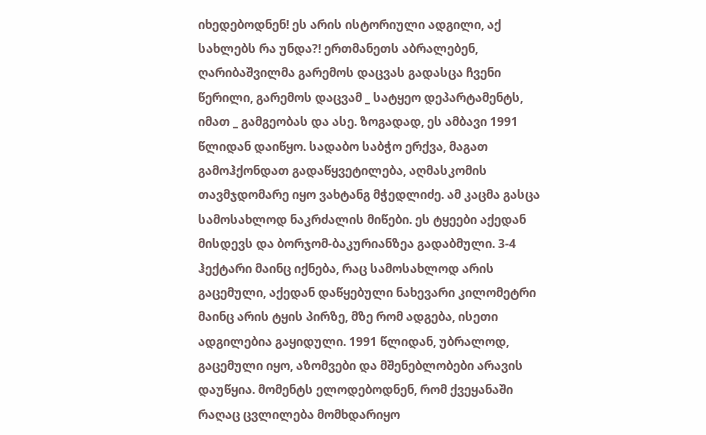იხედებოდნენ! ეს არის ისტორიული ადგილი, აქ სახლებს რა უნდა?! ერთმანეთს აბრალებენ, ღარიბაშვილმა გარემოს დაცვას გადასცა ჩვენი წერილი, გარემოს დაცვამ _ სატყეო დეპარტამენტს, იმათ _ გამგეობას და ასე. ზოგადად, ეს ამბავი 1991 წლიდან დაიწყო. სადაბო საბჭო ერქვა, მაგათ გამოჰქონდათ გადაწყვეტილება, აღმასკომის თავმჯდომარე იყო ვახტანგ მჭედლიძე. ამ კაცმა გასცა სამოსახლოდ ნაკრძალის მიწები. ეს ტყეები აქედან მისდევს და ბორჯომ-ბაკურიანზეა გადაბმული. 3-4 ჰექტარი მაინც იქნება, რაც სამოსახლოდ არის გაცემული, აქედან დაწყებული ნახევარი კილომეტრი მაინც არის ტყის პირზე, მზე რომ ადგება, ისეთი ადგილებია გაყიდული. 1991 წლიდან, უბრალოდ, გაცემული იყო, აზომვები და მშენებლობები არავის დაუწყია. მომენტს ელოდებოდნენ, რომ ქვეყანაში რაღაც ცვლილება მომხდარიყო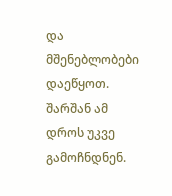და მშენებლობები დაეწყოთ. შარშან ამ დროს უკვე გამოჩნდნენ.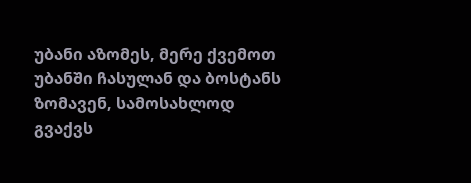უბანი აზომეს, მერე ქვემოთ უბანში ჩასულან და ბოსტანს ზომავენ, სამოსახლოდ გვაქვს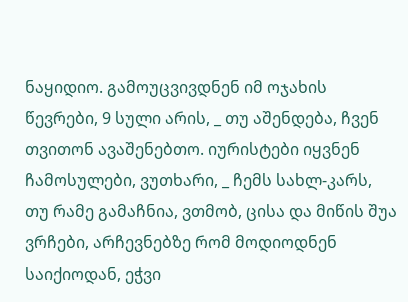ნაყიდიო. გამოუცვივდნენ იმ ოჯახის წევრები, 9 სული არის, _ თუ აშენდება, ჩვენ თვითონ ავაშენებთო. იურისტები იყვნენ ჩამოსულები, ვუთხარი, _ ჩემს სახლ-კარს, თუ რამე გამაჩნია, ვთმობ, ცისა და მიწის შუა ვრჩები, არჩევნებზე რომ მოდიოდნენ საიქიოდან, ეჭვი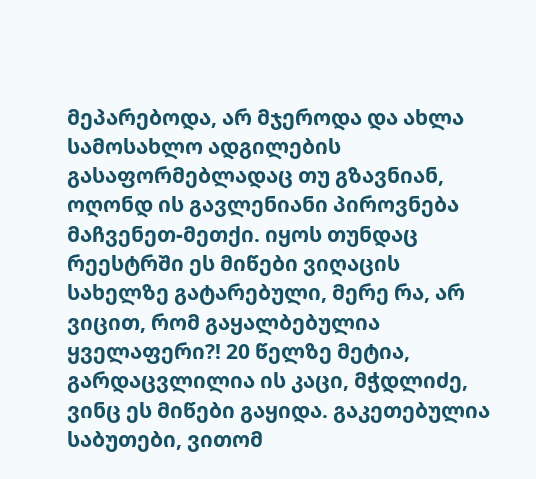მეპარებოდა, არ მჯეროდა და ახლა სამოსახლო ადგილების გასაფორმებლადაც თუ გზავნიან, ოღონდ ის გავლენიანი პიროვნება მაჩვენეთ-მეთქი. იყოს თუნდაც რეესტრში ეს მიწები ვიღაცის სახელზე გატარებული, მერე რა, არ ვიცით, რომ გაყალბებულია ყველაფერი?! 20 წელზე მეტია, გარდაცვლილია ის კაცი, მჭდლიძე, ვინც ეს მიწები გაყიდა. გაკეთებულია საბუთები, ვითომ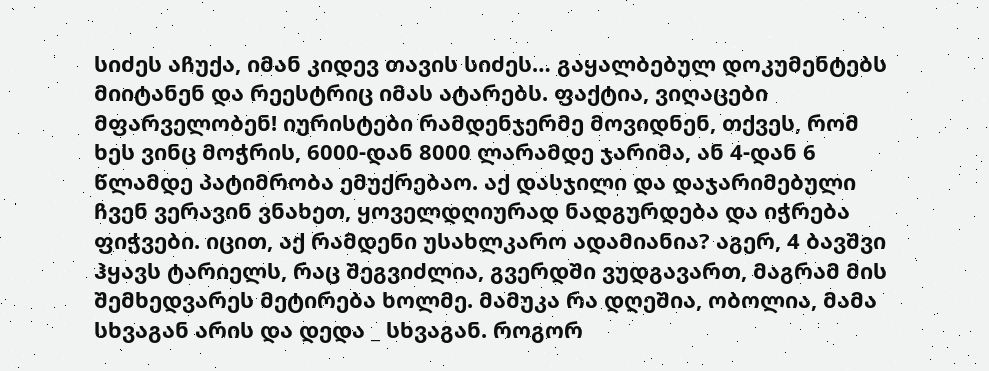სიძეს აჩუქა, იმან კიდევ თავის სიძეს… გაყალბებულ დოკუმენტებს მიიტანენ და რეესტრიც იმას ატარებს. ფაქტია, ვიღაცები მფარველობენ! იურისტები რამდენჯერმე მოვიდნენ, თქვეს, რომ ხეს ვინც მოჭრის, 6000-დან 8000 ლარამდე ჯარიმა, ან 4-დან 6 წლამდე პატიმრობა ემუქრებაო. აქ დასჯილი და დაჯარიმებული ჩვენ ვერავინ ვნახეთ, ყოველდღიურად ნადგურდება და იჭრება ფიჭვები. იცით, აქ რამდენი უსახლკარო ადამიანია? აგერ, 4 ბავშვი ჰყავს ტარიელს, რაც შეგვიძლია, გვერდში ვუდგავართ, მაგრამ მის შემხედვარეს მეტირება ხოლმე. მამუკა რა დღეშია, ობოლია, მამა სხვაგან არის და დედა _ სხვაგან. როგორ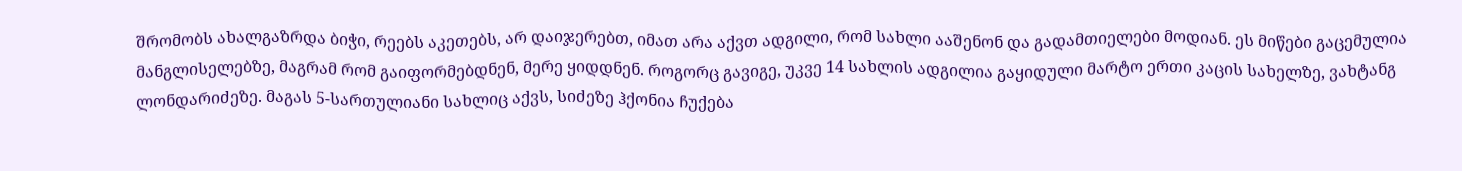შრომობს ახალგაზრდა ბიჭი, რეებს აკეთებს, არ დაიჯერებთ, იმათ არა აქვთ ადგილი, რომ სახლი ააშენონ და გადამთიელები მოდიან. ეს მიწები გაცემულია მანგლისელებზე, მაგრამ რომ გაიფორმებდნენ, მერე ყიდდნენ. როგორც გავიგე, უკვე 14 სახლის ადგილია გაყიდული მარტო ერთი კაცის სახელზე, ვახტანგ ლონდარიძეზე. მაგას 5-სართულიანი სახლიც აქვს, სიძეზე ჰქონია ჩუქება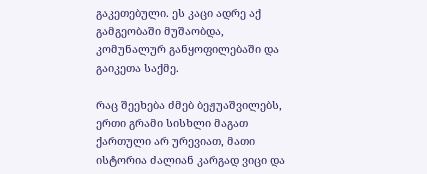გაკეთებული. ეს კაცი ადრე აქ გამგეობაში მუშაობდა, კომუნალურ განყოფილებაში და გაიკეთა საქმე.

რაც შეეხება ძმებ ბეჟუაშვილებს, ერთი გრამი სისხლი მაგათ ქართული არ ურევიათ, მათი ისტორია ძალიან კარგად ვიცი და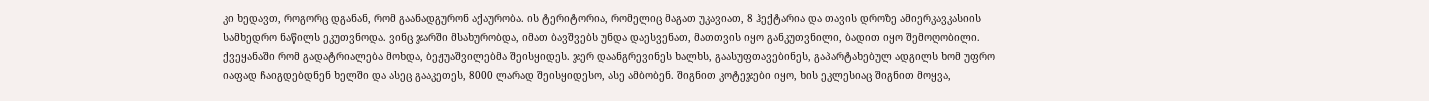კი ხედავთ, როგორც დგანან, რომ გაანადგურონ აქაურობა. ის ტერიტორია, რომელიც მაგათ უკავიათ, 8 ჰექტარია და თავის დროზე ამიერკავკასიის სამხედრო ნაწილს ეკუთვნოდა. ვინც ჯარში მსახურობდა, იმათ ბავშვებს უნდა დაესვენათ, მათთვის იყო განკუთვნილი, ბადით იყო შემოღობილი. ქვეყანაში რომ გადატრიალება მოხდა, ბეჟუაშვილებმა შეისყიდეს. ჯერ დაანგრევინეს ხალხს, გაასუფთავებინეს, გაპარტახებულ ადგილს ხომ უფრო იაფად ჩაიგდებდნენ ხელში და ასეც გააკეთეს, 8000 ლარად შეისყიდესო, ასე ამბობენ. შიგნით კოტეჯები იყო, ხის ეკლესიაც შიგნით მოყვა,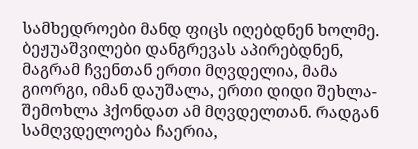სამხედროები მანდ ფიცს იღებდნენ ხოლმე. ბეჟუაშვილები დანგრევას აპირებდნენ, მაგრამ ჩვენთან ერთი მღვდელია, მამა გიორგი, იმან დაუშალა, ერთი დიდი შეხლა-შემოხლა ჰქონდათ ამ მღვდელთან. რადგან სამღვდელოება ჩაერია,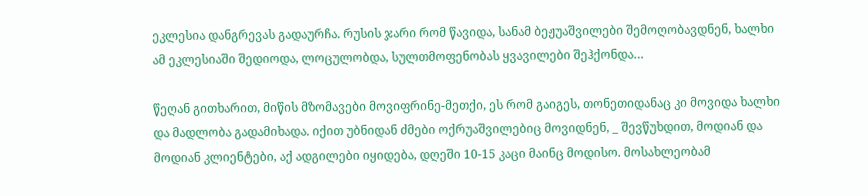ეკლესია დანგრევას გადაურჩა. რუსის ჯარი რომ წავიდა, სანამ ბეჟუაშვილები შემოღობავდნენ, ხალხი ამ ეკლესიაში შედიოდა, ლოცულობდა, სულთმოფენობას ყვავილები შეჰქონდა…

წეღან გითხარით, მიწის მზომავები მოვიფრინე-მეთქი, ეს რომ გაიგეს, თონეთიდანაც კი მოვიდა ხალხი და მადლობა გადამიხადა. იქით უბნიდან ძმები ოქრუაშვილებიც მოვიდნენ, _ შევწუხდით, მოდიან და მოდიან კლიენტები, აქ ადგილები იყიდება, დღეში 10-15 კაცი მაინც მოდისო. მოსახლეობამ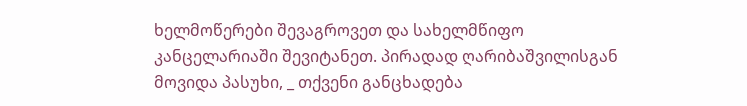ხელმოწერები შევაგროვეთ და სახელმწიფო კანცელარიაში შევიტანეთ. პირადად ღარიბაშვილისგან მოვიდა პასუხი, _ თქვენი განცხადება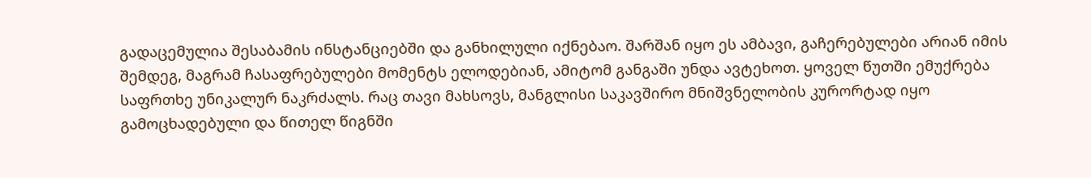გადაცემულია შესაბამის ინსტანციებში და განხილული იქნებაო. შარშან იყო ეს ამბავი, გაჩერებულები არიან იმის შემდეგ, მაგრამ ჩასაფრებულები მომენტს ელოდებიან, ამიტომ განგაში უნდა ავტეხოთ. ყოველ წუთში ემუქრება საფრთხე უნიკალურ ნაკრძალს. რაც თავი მახსოვს, მანგლისი საკავშირო მნიშვნელობის კურორტად იყო გამოცხადებული და წითელ წიგნში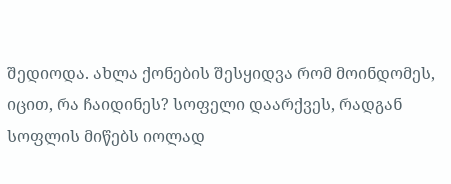შედიოდა. ახლა ქონების შესყიდვა რომ მოინდომეს, იცით, რა ჩაიდინეს? სოფელი დაარქვეს, რადგან სოფლის მიწებს იოლად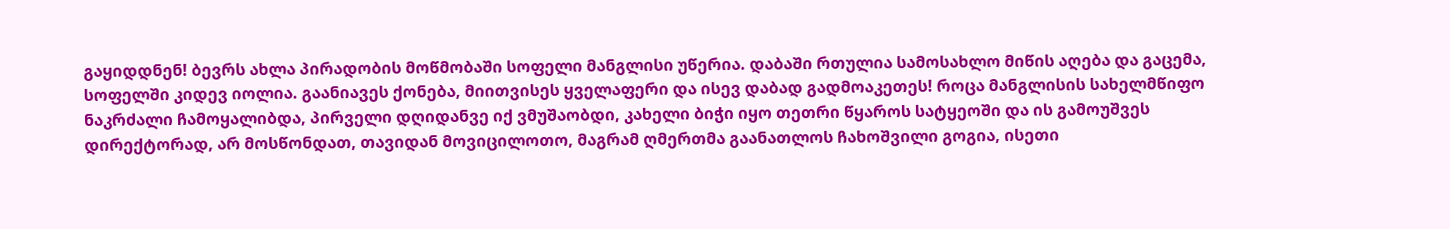გაყიდდნენ! ბევრს ახლა პირადობის მოწმობაში სოფელი მანგლისი უწერია. დაბაში რთულია სამოსახლო მიწის აღება და გაცემა, სოფელში კიდევ იოლია. გაანიავეს ქონება, მიითვისეს ყველაფერი და ისევ დაბად გადმოაკეთეს! როცა მანგლისის სახელმწიფო ნაკრძალი ჩამოყალიბდა, პირველი დღიდანვე იქ ვმუშაობდი, კახელი ბიჭი იყო თეთრი წყაროს სატყეოში და ის გამოუშვეს დირექტორად, არ მოსწონდათ, თავიდან მოვიცილოთო, მაგრამ ღმერთმა გაანათლოს ჩახოშვილი გოგია, ისეთი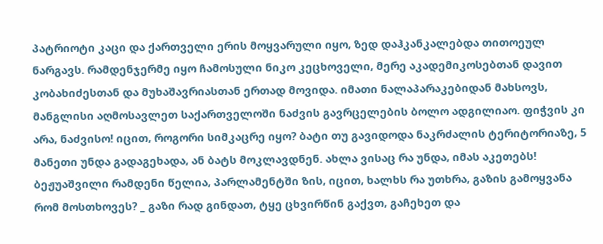პატრიოტი კაცი და ქართველი ერის მოყვარული იყო, ზედ დაჰკანკალებდა თითოეულ ნარგავს. რამდენჯერმე იყო ჩამოსული ნიკო კეცხოველი, მერე აკადემიკოსებთან დავით კობახიძესთან და მუხაშავრიასთან ერთად მოვიდა. იმათი ნალაპარაკებიდან მახსოვს, მანგლისი აღმოსავლეთ საქართველოში ნაძვის გავრცელების ბოლო ადგილიაო. ფიჭვის კი არა, ნაძვისო! იცით, როგორი სიმკაცრე იყო? ბატი თუ გავიდოდა ნაკრძალის ტერიტორიაზე, 5 მანეთი უნდა გადაგეხადა, ან ბატს მოკლავდნენ. ახლა ვისაც რა უნდა, იმას აკეთებს! ბეჟუაშვილი რამდენი წელია, პარლამენტში ზის, იცით, ხალხს რა უთხრა, გაზის გამოყვანა რომ მოსთხოვეს? _ გაზი რად გინდათ, ტყე ცხვირწინ გაქვთ, გაჩეხეთ და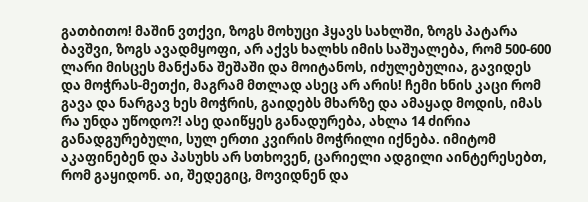გათბითო! მაშინ ვთქვი, ზოგს მოხუცი ჰყავს სახლში, ზოგს პატარა ბავშვი, ზოგს ავადმყოფი, არ აქვს ხალხს იმის საშუალება, რომ 500-600 ლარი მისცეს მანქანა შეშაში და მოიტანოს, იძულებულია, გავიდეს და მოჭრას-მეთქი, მაგრამ მთლად ასეც არ არის! ჩემი ხნის კაცი რომ გავა და ნარგავ ხეს მოჭრის, გაიდებს მხარზე და ამაყად მოდის, იმას რა უნდა უწოდო?! ასე დაიწყეს განადურება, ახლა 14 ძირია განადგურებული, სულ ერთი კვირის მოჭრილი იქნება. იმიტომ აკაფინებენ და პასუხს არ სთხოვენ, ცარიელი ადგილი აინტერესებთ, რომ გაყიდონ. აი, შედეგიც, მოვიდნენ და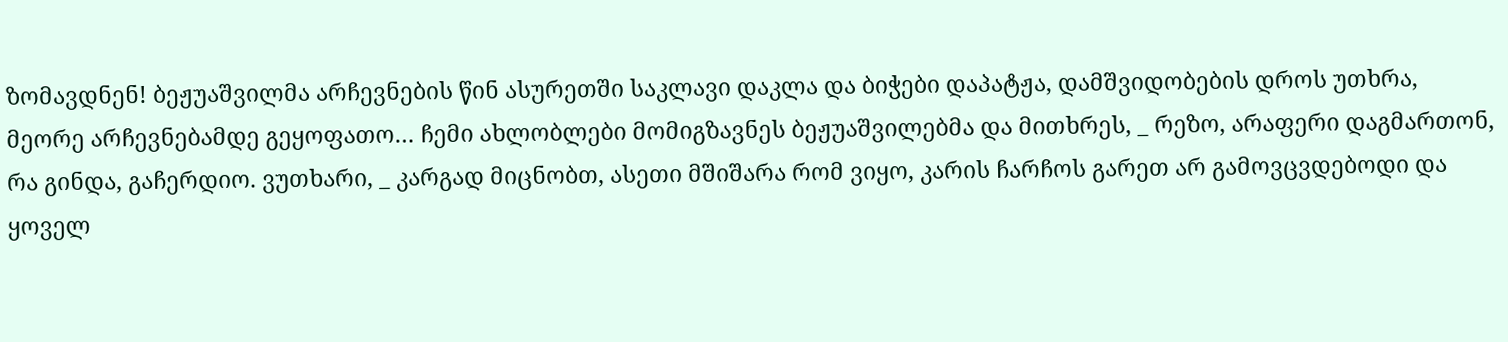ზომავდნენ! ბეჟუაშვილმა არჩევნების წინ ასურეთში საკლავი დაკლა და ბიჭები დაპატჟა, დამშვიდობების დროს უთხრა, მეორე არჩევნებამდე გეყოფათო… ჩემი ახლობლები მომიგზავნეს ბეჟუაშვილებმა და მითხრეს, _ რეზო, არაფერი დაგმართონ, რა გინდა, გაჩერდიო. ვუთხარი, _ კარგად მიცნობთ, ასეთი მშიშარა რომ ვიყო, კარის ჩარჩოს გარეთ არ გამოვცვდებოდი და ყოველ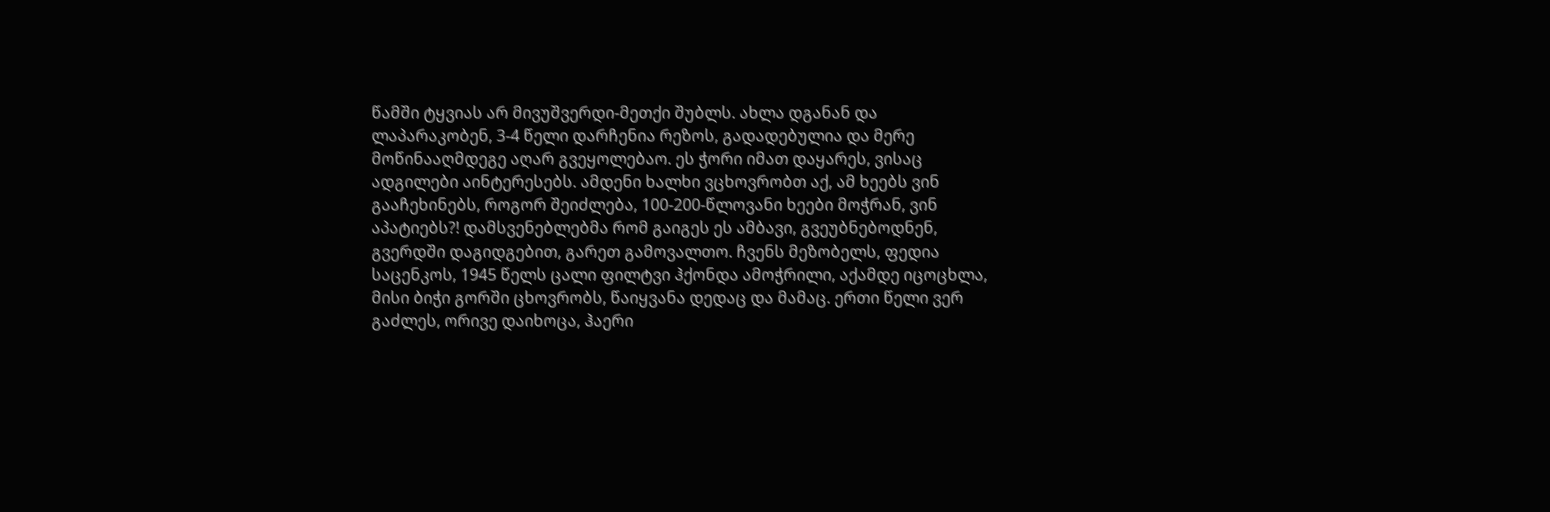წამში ტყვიას არ მივუშვერდი-მეთქი შუბლს. ახლა დგანან და ლაპარაკობენ, 3-4 წელი დარჩენია რეზოს, გადადებულია და მერე მოწინააღმდეგე აღარ გვეყოლებაო. ეს ჭორი იმათ დაყარეს, ვისაც ადგილები აინტერესებს. ამდენი ხალხი ვცხოვრობთ აქ, ამ ხეებს ვინ გააჩეხინებს, როგორ შეიძლება, 100-200-წლოვანი ხეები მოჭრან, ვინ აპატიებს?! დამსვენებლებმა რომ გაიგეს ეს ამბავი, გვეუბნებოდნენ, გვერდში დაგიდგებით, გარეთ გამოვალთო. ჩვენს მეზობელს, ფედია საცენკოს, 1945 წელს ცალი ფილტვი ჰქონდა ამოჭრილი, აქამდე იცოცხლა, მისი ბიჭი გორში ცხოვრობს, წაიყვანა დედაც და მამაც. ერთი წელი ვერ გაძლეს, ორივე დაიხოცა, ჰაერი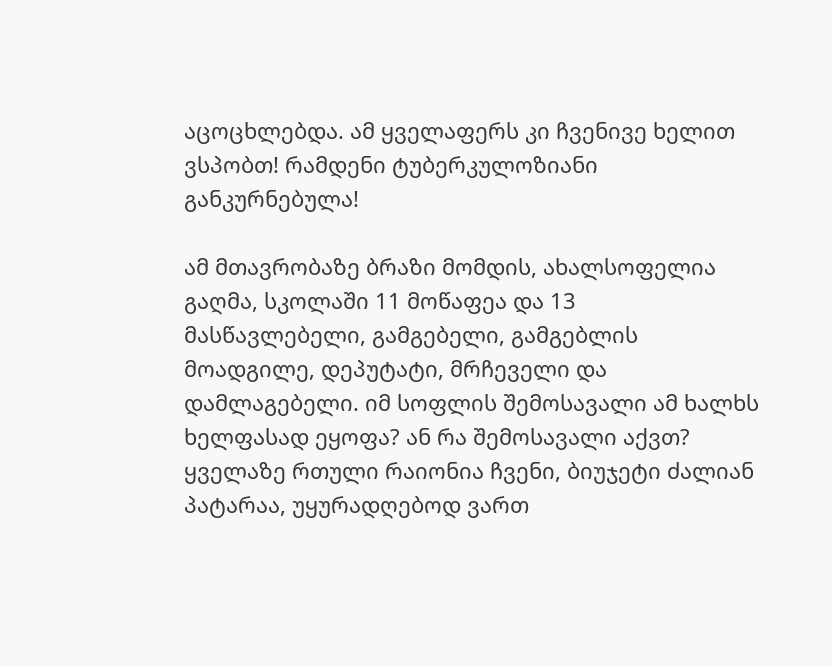აცოცხლებდა. ამ ყველაფერს კი ჩვენივე ხელით ვსპობთ! რამდენი ტუბერკულოზიანი განკურნებულა!

ამ მთავრობაზე ბრაზი მომდის, ახალსოფელია გაღმა, სკოლაში 11 მოწაფეა და 13 მასწავლებელი, გამგებელი, გამგებლის მოადგილე, დეპუტატი, მრჩეველი და დამლაგებელი. იმ სოფლის შემოსავალი ამ ხალხს ხელფასად ეყოფა? ან რა შემოსავალი აქვთ? ყველაზე რთული რაიონია ჩვენი, ბიუჯეტი ძალიან პატარაა, უყურადღებოდ ვართ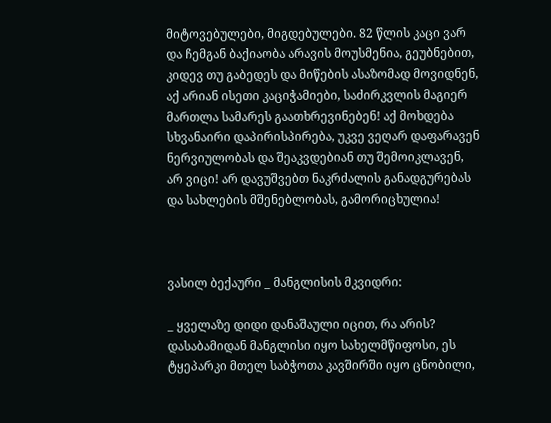მიტოვებულები, მიგდებულები. 82 წლის კაცი ვარ და ჩემგან ბაქიაობა არავის მოუსმენია, გეუბნებით, კიდევ თუ გაბედეს და მიწების ასაზომად მოვიდნენ, აქ არიან ისეთი კაციჭამიები, საძირკვლის მაგიერ მართლა სამარეს გაათხრევინებენ! აქ მოხდება სხვანაირი დაპირისპირება, უკვე ვეღარ დაფარავენ ნერვიულობას და შეაკვდებიან თუ შემოიკლავენ, არ ვიცი! არ დავუშვებთ ნაკრძალის განადგურებას და სახლების მშენებლობას, გამორიცხულია!



ვასილ ბექაური _ მანგლისის მკვიდრი:

_ ყველაზე დიდი დანაშაული იცით, რა არის? დასაბამიდან მანგლისი იყო სახელმწიფოსი, ეს ტყეპარკი მთელ საბჭოთა კავშირში იყო ცნობილი,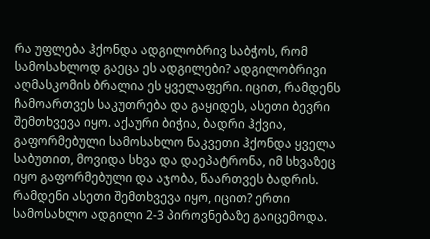რა უფლება ჰქონდა ადგილობრივ საბჭოს, რომ სამოსახლოდ გაეცა ეს ადგილები? ადგილობრივი აღმასკომის ბრალია ეს ყველაფერი. იცით, რამდენს ჩამოართვეს საკუთრება და გაყიდეს, ასეთი ბევრი შემთხვევა იყო. აქაური ბიჭია, ბადრი ჰქვია, გაფორმებული სამოსახლო ნაკვეთი ჰქონდა ყველა საბუთით, მოვიდა სხვა და დაეპატრონა, იმ სხვაზეც იყო გაფორმებული და აჯობა, წაართვეს ბადრის. რამდენი ასეთი შემთხვევა იყო, იცით? ერთი სამოსახლო ადგილი 2-3 პიროვნებაზე გაიცემოდა.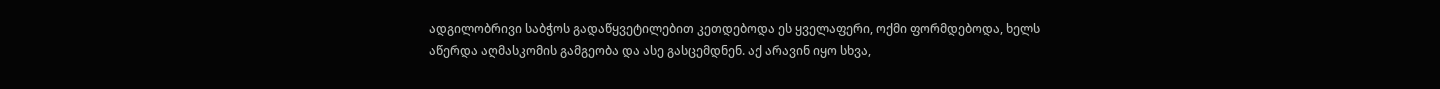ადგილობრივი საბჭოს გადაწყვეტილებით კეთდებოდა ეს ყველაფერი, ოქმი ფორმდებოდა, ხელს აწერდა აღმასკომის გამგეობა და ასე გასცემდნენ. აქ არავინ იყო სხვა,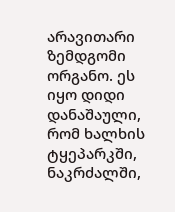არავითარი ზემდგომი ორგანო. ეს იყო დიდი დანაშაული, რომ ხალხის ტყეპარკში, ნაკრძალში,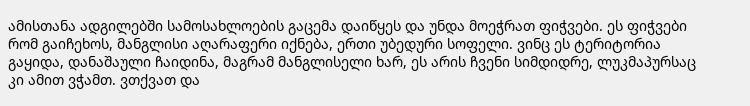ამისთანა ადგილებში სამოსახლოების გაცემა დაიწყეს და უნდა მოეჭრათ ფიჭვები. ეს ფიჭვები რომ გაიჩეხოს, მანგლისი აღარაფერი იქნება, ერთი უბედური სოფელი. ვინც ეს ტერიტორია გაყიდა, დანაშაული ჩაიდინა, მაგრამ მანგლისელი ხარ, ეს არის ჩვენი სიმდიდრე, ლუკმაპურსაც კი ამით ვჭამთ. ვთქვათ და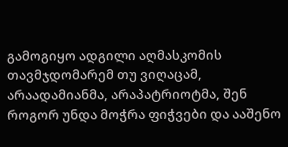გამოგიყო ადგილი აღმასკომის თავმჯდომარემ თუ ვიღაცამ, არაადამიანმა, არაპატრიოტმა, შენ როგორ უნდა მოჭრა ფიჭვები და ააშენო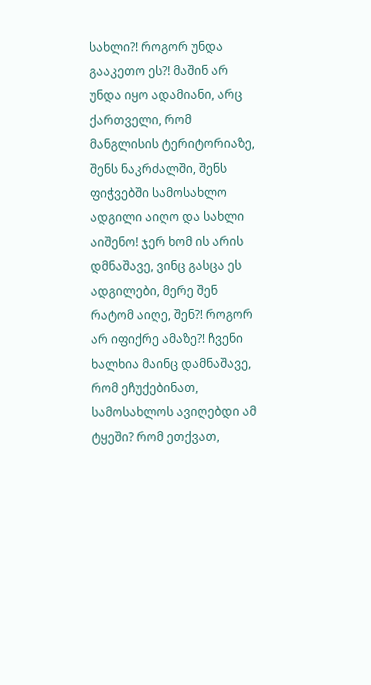სახლი?! როგორ უნდა გააკეთო ეს?! მაშინ არ უნდა იყო ადამიანი, არც ქართველი, რომ მანგლისის ტერიტორიაზე, შენს ნაკრძალში, შენს ფიჭვებში სამოსახლო ადგილი აიღო და სახლი აიშენო! ჯერ ხომ ის არის დმნაშავე, ვინც გასცა ეს ადგილები, მერე შენ რატომ აიღე, შენ?! როგორ არ იფიქრე ამაზე?! ჩვენი ხალხია მაინც დამნაშავე, რომ ეჩუქებინათ, სამოსახლოს ავიღებდი ამ ტყეში? რომ ეთქვათ,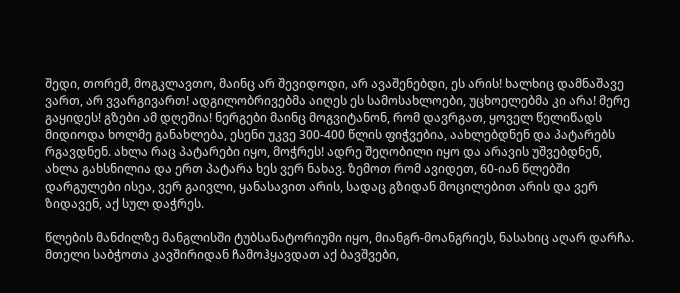შედი, თორემ, მოგკლავთო, მაინც არ შევიდოდი, არ ავაშენებდი, ეს არის! ხალხიც დამნაშავე ვართ, არ ვვარგივართ! ადგილობრივებმა აიღეს ეს სამოსახლოები, უცხოელებმა კი არა! მერე გაყიდეს! გზები ამ დღეშია! ნერგები მაინც მოგვიტანონ, რომ დავრგათ, ყოველ წელიწადს მიდიოდა ხოლმე განახლება, ესენი უკვე 300-400 წლის ფიჭვებია, აახლებდნენ და პატარებს რგავდნენ. ახლა რაც პატარები იყო, მოჭრეს! ადრე შეღობილი იყო და არავის უშვებდნენ, ახლა გახსნილია და ერთ პატარა ხეს ვერ ნახავ. ზემოთ რომ ავიდეთ, 60-იან წლებში დარგულები ისეა, ვერ გაივლი, ყანასავით არის, სადაც გზიდან მოცილებით არის და ვერ ზიდავენ, აქ სულ დაჭრეს.

წლების მანძილზე მანგლისში ტუბსანატორიუმი იყო, მიანგრ-მოანგრიეს, ნასახიც აღარ დარჩა. მთელი საბჭოთა კავშირიდან ჩამოჰყავდათ აქ ბავშვები,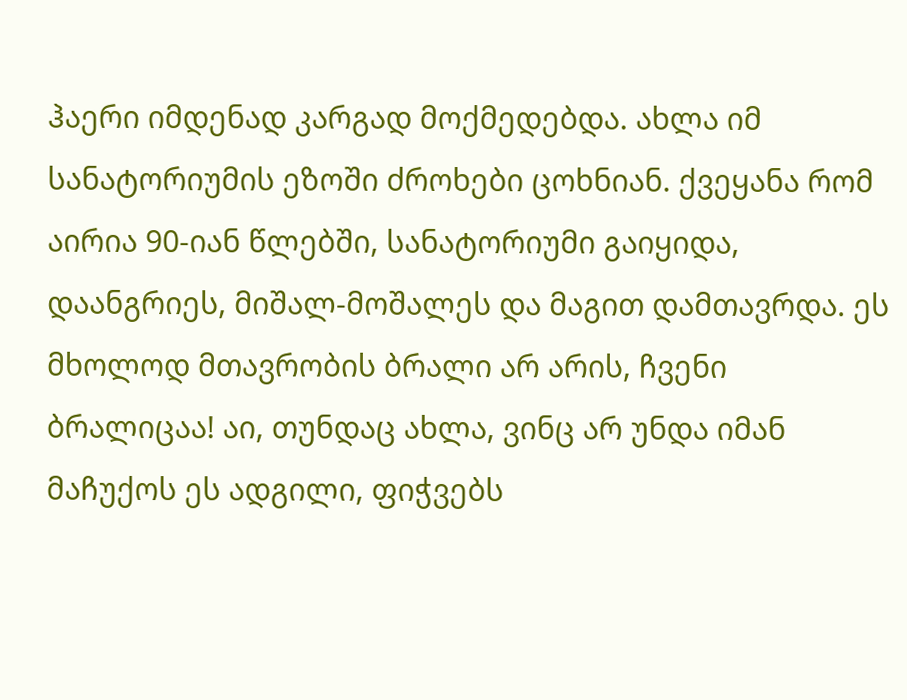ჰაერი იმდენად კარგად მოქმედებდა. ახლა იმ სანატორიუმის ეზოში ძროხები ცოხნიან. ქვეყანა რომ აირია 90-იან წლებში, სანატორიუმი გაიყიდა, დაანგრიეს, მიშალ-მოშალეს და მაგით დამთავრდა. ეს მხოლოდ მთავრობის ბრალი არ არის, ჩვენი ბრალიცაა! აი, თუნდაც ახლა, ვინც არ უნდა იმან მაჩუქოს ეს ადგილი, ფიჭვებს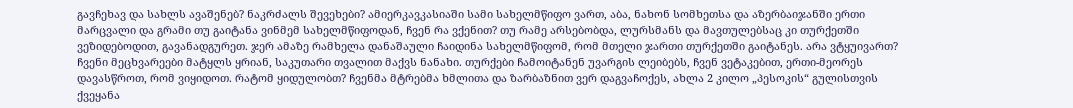გავჩეხავ და სახლს ავაშენებ? ნაკრძალს შევეხები? ამიერკავკასიაში სამი სახელმწიფო ვართ, აბა, ნახონ სომხეთსა და აზერბაიჯანში ერთი მარცვალი და გრამი თუ გაიტანა ვინმემ სახელმწიფოდან, ჩვენ რა ვქენით? თუ რამე არსებობდა, ლურსმანს და მავთულებსაც კი თურქეთში ვეზიდებოდით, გავანადგურეთ. ჯერ ამაზე რამხელა დანაშაული ჩაიდინა სახელმწიფომ, რომ მთელი ჯართი თურქეთში გაიტანეს. არა ვტყუივართ? ჩვენი მეცხვარეები მატყლს ყრიან, საკუთარი თვალით მაქვს ნანახი. თურქები ჩამოიტანენ უვარგის ლეიბებს, ჩვენ ვეტაკებით, ერთი-მეორეს დავასწროთ, რომ ვიყიდოთ. რატომ ყიდულობთ? ჩვენმა მტრებმა ხმლითა და ზარბაზნით ვერ დაგვაჩოქეს, ახლა 2 კილო „პესოკის“ გულისთვის ქვეყანა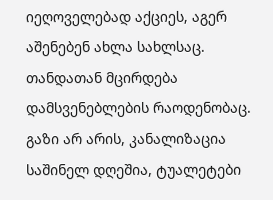იეღოველებად აქციეს, აგერ აშენებენ ახლა სახლსაც. თანდათან მცირდება დამსვენებლების რაოდენობაც. გაზი არ არის, კანალიზაცია საშინელ დღეშია, ტუალეტები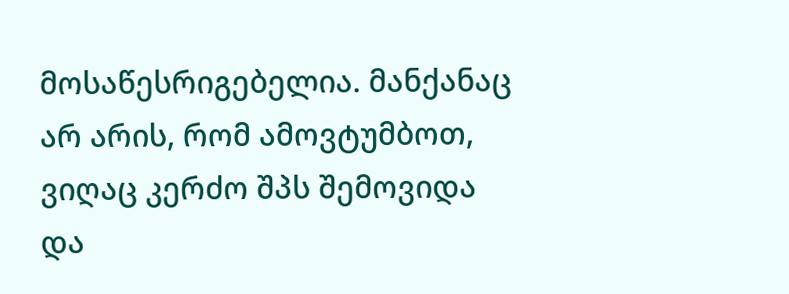მოსაწესრიგებელია. მანქანაც არ არის, რომ ამოვტუმბოთ, ვიღაც კერძო შპს შემოვიდა და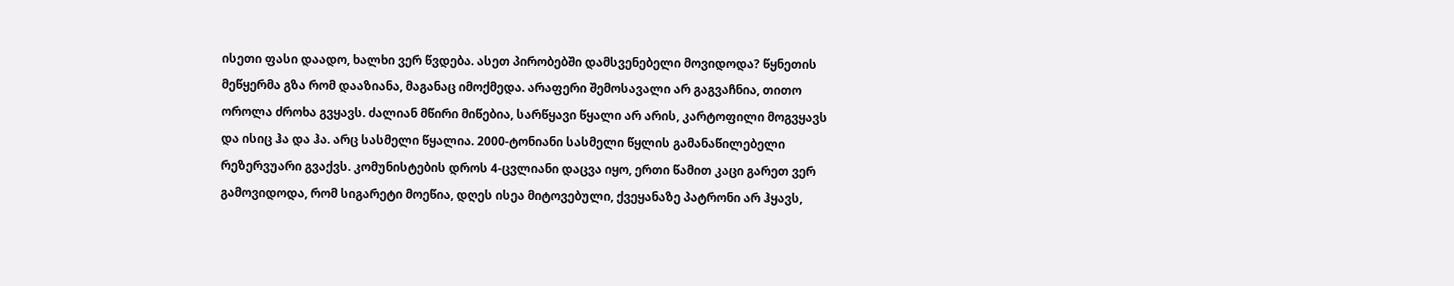ისეთი ფასი დაადო, ხალხი ვერ წვდება. ასეთ პირობებში დამსვენებელი მოვიდოდა? წყნეთის მეწყერმა გზა რომ დააზიანა, მაგანაც იმოქმედა. არაფერი შემოსავალი არ გაგვაჩნია, თითო ოროლა ძროხა გვყავს. ძალიან მწირი მიწებია, სარწყავი წყალი არ არის, კარტოფილი მოგვყავს და ისიც ჰა და ჰა. არც სასმელი წყალია. 2000-ტონიანი სასმელი წყლის გამანაწილებელი რეზერვუარი გვაქვს. კომუნისტების დროს 4-ცვლიანი დაცვა იყო, ერთი წამით კაცი გარეთ ვერ გამოვიდოდა, რომ სიგარეტი მოეწია, დღეს ისეა მიტოვებული, ქვეყანაზე პატრონი არ ჰყავს,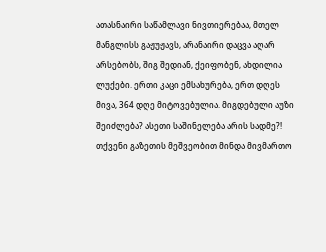ათასნაირი საწამლავი ნივთიერებაა, მთელ მანგლისს გაჟუჟავს, არანაირი დაცვა აღარ არსებობს, შიგ შედიან, ქეიფობენ, ახდილია ლუქები. ერთი კაცი ემსახურება, ერთ დღეს მივა, 364 დღე მიტოვებულია. მიგდებული აუზი შეიძლება? ასეთი საშინელება არის სადმე?! თქვენი გაზეთის მეშვეობით მინდა მივმართო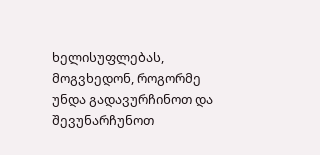ხელისუფლებას, მოგვხედონ, როგორმე უნდა გადავურჩინოთ და შევუნარჩუნოთ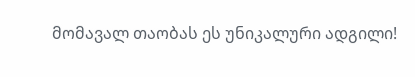მომავალ თაობას ეს უნიკალური ადგილი!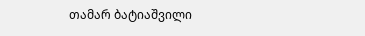თამარ ბატიაშვილი